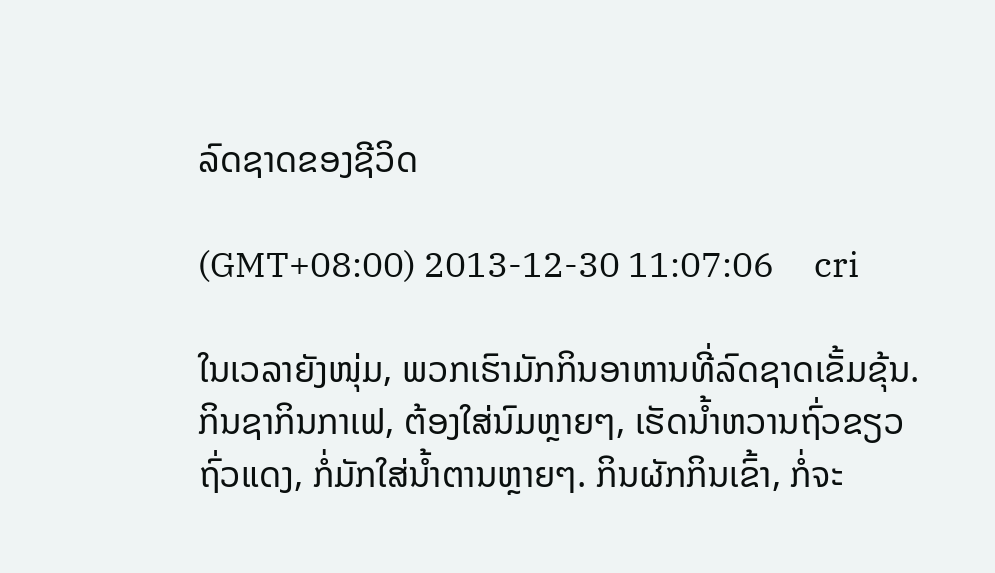ລົດຊາດຂອງຊີວິດ

(GMT+08:00) 2013-12-30 11:07:06     cri

ໃນເວລາຍັງໜຸ່ມ, ພວກເຮົາມັກກິນອາຫານທີ່ລົດຊາດເຂັ້ມຂຸ້ນ. ກິນຊາກິນກາເຟ, ຕ້ອງໃສ່ນົມຫຼາຍໆ, ເຮັດນ້ຳຫວານຖົ່ວຂຽວຖົ່ວແດງ, ກໍ່ມັກໃສ່ນ້ຳຕານຫຼາຍໆ. ກິນຜັກກິນເຂົ້າ, ກໍ່ຈະ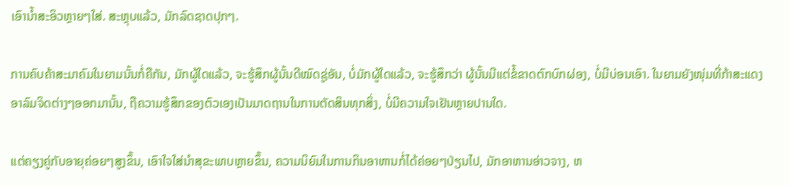ເອົານ້ຳສະອິວຫຼາຍໆໃສ່. ສະຫຼຸບແລ້ວ, ມັກລົດຊາດປຸກໆ.

ການຄົບຄ້າສະມາຄົມໃນຍາມນັ້ນກໍ່ຄືກັນ, ມັກຜູ້ໃດແລ້ວ, ຈະຮູ້ສຶກຜູ້ນັ້ນດີໝົດຊູ່ອັນ, ບໍ່ມັກຜູ້ໃດແລ້ວ, ຈະຮູ້ສຶກວ່າ ຜູ້ນັ້ນມີແຕ່ຂໍ້ຂາດຕົກບົກຜ່ອງ, ບໍ່ມີບ່ອນເອົາ. ໃນຍາມຍັງໜຸ່ມທີ່ກ້າສະແດງອາລົມຈິດຕ່າງໆອອກມານັ້ນ, ຖືຄວາມຮູ້ສຶກຂອງຕົວເອງເປັນມາດຖານໃນການຕັດສິນທຸກສິ່ງ, ບໍ່ມີຄວາມໃຈເຢັນຫຼາຍປານໃດ.

ແຕ່ຄຽງຄູ່ກັບອາຍຸຄ່ອຍໆສູງຂຶ້ນ, ເອົາໃຈໃສ່ນຳສຸຂະພາບຫຼາຍຂຶ້ນ, ຄວາມນິຍົມໃນການກິນອາຫານກໍ່ໄດ້ຄ່ອຍໆປ່ຽນໄປ, ມັກອາຫານອ່າວຈາງ, ຫ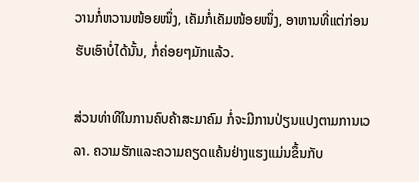ວານກໍ່ຫວານໜ້ອຍໜຶ່ງ, ເຄັມກໍ່ເຄັມໜ້ອຍໜຶ່ງ, ອາຫານທີ່ແຕ່ກ່ອນຮັບເອົາບໍ່ໄດ້ນັ້ນ, ກໍ່ຄ່ອຍໆມັກແລ້ວ.

ສ່ວນທ່າທີໃນການຄົບຄ້າສະມາຄົມ ກໍ່ຈະມີການປ່ຽນແປງຕາມການເວລາ. ຄວາມຮັກແລະຄວາມຄຽດແຄ້ນຢ່າງແຮງແມ່ນຂຶ້ນກັບ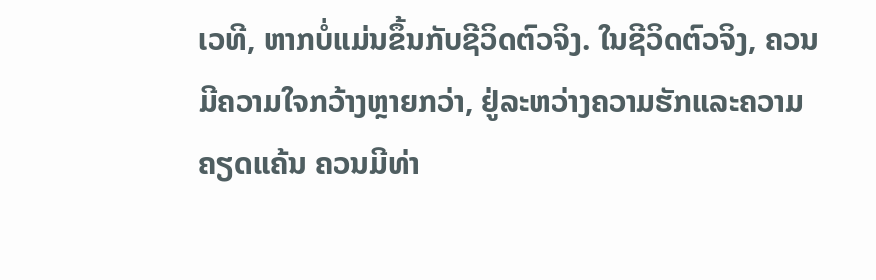ເວທີ, ຫາກບໍ່ແມ່ນຂຶ້ນກັບຊີວິດຕົວຈິງ. ໃນຊີວິດຕົວຈິງ, ຄວນມີຄວາມໃຈກວ້າງຫຼາຍກວ່າ, ຢູ່ລະຫວ່າງຄວາມຮັກແລະຄວາມຄຽດແຄ້ນ ຄວນມີທ່າ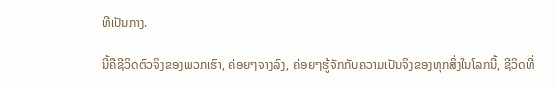ທີເປັນກາງ.

ນີ້ຄືຊີວິດຕົວຈິງຂອງພວກເຮົາ, ຄ່ອຍໆຈາງລົງ, ຄ່ອຍໆຮູ້ຈັກກັບຄວາມເປັນຈິງຂອງທຸກສິ່ງໃນໂລກນີ້, ຊີວິດທີ່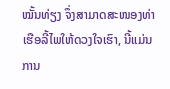ໝັ້ນທ່ຽງ ຈຶ່ງສາມາດສະໜອງທ່າເຮືອລີ້ໄພໃຫ້ດວງໃຈເຮົາ, ນີ້ແມ່ນການ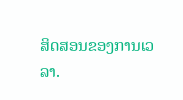ສິດສອນຂອງການເວລາ.